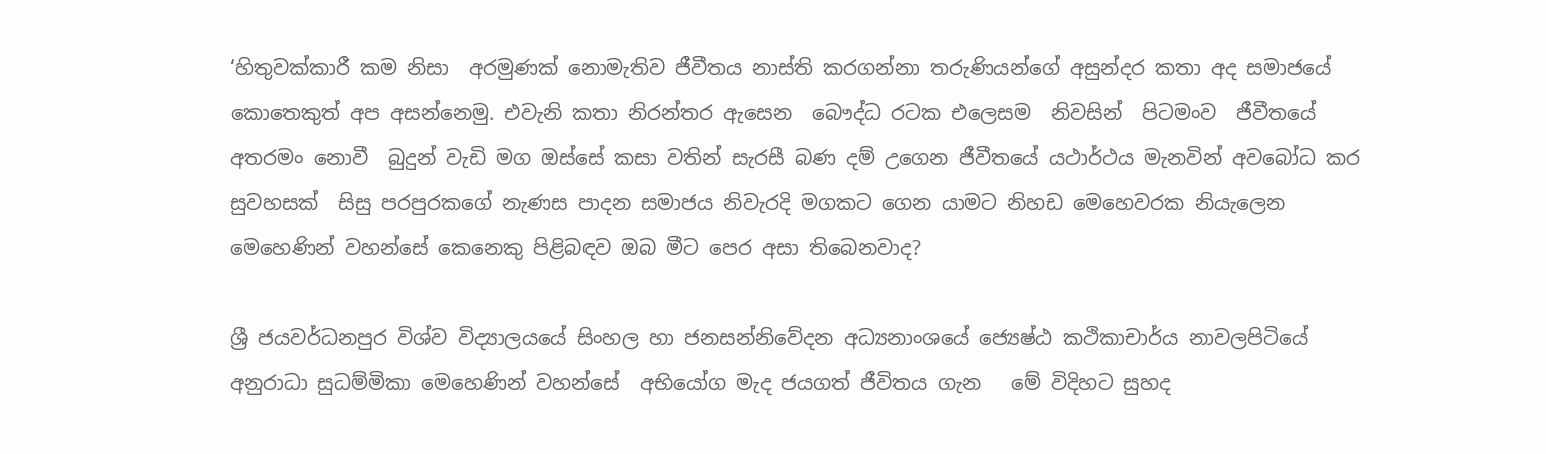‘හිතුවක්කාරී කම නිසා  අරමුණක් නොමැතිව ජීවීතය නාස්ති කරගන්නා තරුණියන්ගේ අසුන්දර කතා අද සමාජයේ කොතෙකුත් අප අසන්නෙමු. එවැනි කතා නිරන්තර ඇසෙන  බෞද්ධ රටක එලෙසම  නිවසින්  පිටමංව  ජීවීතයේ අතරමං නොවී  බුදුන් වැඩි මග ඔස්සේ කසා වතින් සැරසී බණ දම් උගෙන ජීවීතයේ යථාර්ථය මැනවින් අවබෝධ කර සුවහසක්  සිසු පරපුරකගේ නැණස පාදන සමාජය නිවැරදි මගකට ගෙන යාමට නිහඩ මෙහෙවරක නියැලෙන මෙහෙණින් වහන්සේ කෙනෙකු පිළිබඳව ඔබ මීට පෙර අසා තිබෙනවාද?

ශ්‍රී ජයවර්ධනපුර විශ්ව විද්‍යාලයයේ සිංහල හා ජනසන්නිවේදන අධ්‍යනාංශයේ ජ්‍යෙෂ්ඨ කථිකාචාර්ය නාවලපිටියේ අනුරාධා සුධම්මිකා මෙහෙණින් වහන්සේ  අභියෝග මැද ජයගත් ජීවිතය ගැන   මේ විදිහට සුහද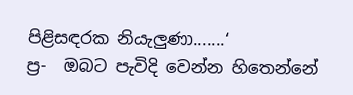පිළිසඳරක නියැලුණා.......‘
ප්‍ර-  ඔබට පැවිදි වෙන්න හිතෙන්නේ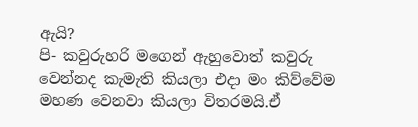ඇයි?
පි- කවුරුහරි මගෙන් ඇහුවොත් කවුරු වෙන්නද කැමැති කියලා එදා මං කිව්වේම මහණ වෙනවා කියලා විතරමයි.ඒ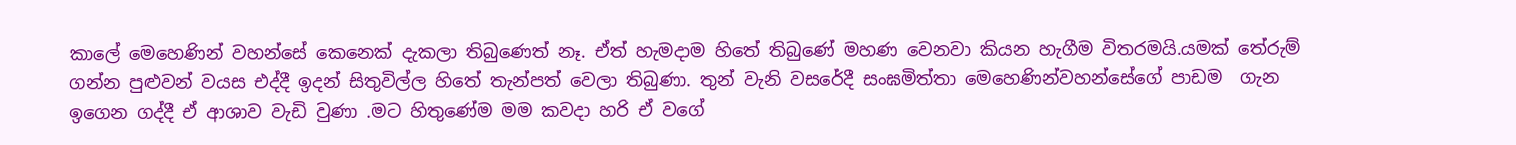කාලේ මෙහෙණින් වහන්සේ කෙනෙක් දැකලා තිබුණෙත් නෑ. ඒත් හැමදාම හිතේ තිබුණේ මහණ වෙනවා කියන හැගීම විතරමයි.යමක් තේරුම් ගන්න පුළුවන් වයස එද්දී ඉදන් සිතුවිල්ල හිතේ තැන්පත් වෙලා තිබුණා. තුන් වැනි වසරේදී සංඝමිත්තා මෙහෙණින්වහන්සේගේ පාඩම  ගැන ඉගෙන ගද්දී ඒ ආශාව වැඩි වුණා .මට හිතුණේම මම කවදා හරි ඒ වගේ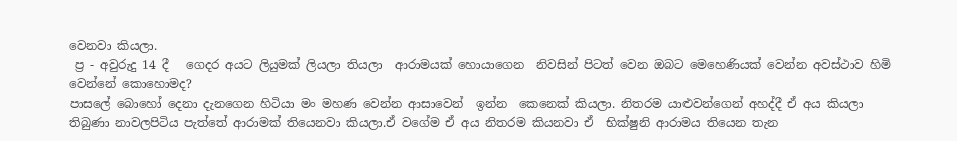වෙනවා කියලා.
 ප්‍ර - අවුරුදු 14 දී   ගෙදර අයට ලියුමක් ලියලා තියලා  ආරාමයක් හොයාගෙන  නිවසින් පිටත් වෙන ඔබට මෙහෙණියක් වෙන්න අවස්ථාව හිමි වෙන්නේ කොහොමද?
පාසලේ බොහෝ දෙනා දැනගෙන හිටියා මං මහණ වෙන්න ආසාවෙන්  ඉන්න  කෙනෙක් කියලා. නිතරම යාළුවන්ගෙන් අහද්දී ඒ අය කියලා තිබුණා නාවලපිටිය පැත්තේ ආරාමක් තියෙනවා කියලා.ඒ වගේම ඒ අය නිතරම කියනවා ඒ  භික්ෂුනි ආරාමය තියෙන තැන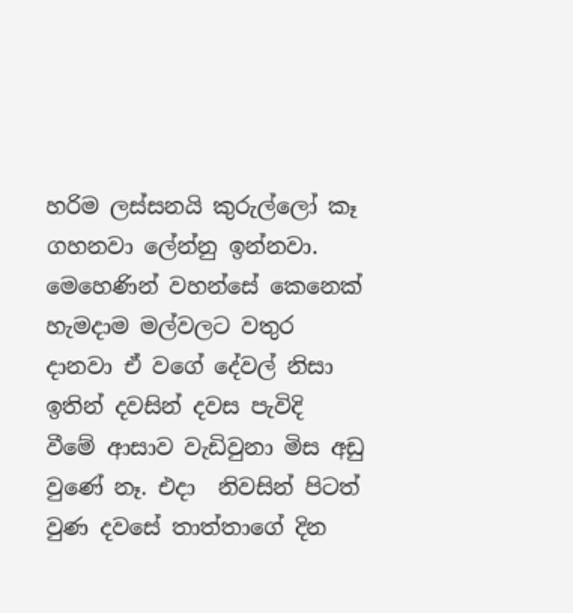හරිම ලස්සනයි කුරුල්ලෝ කෑ ගහනවා ලේන්නු ඉන්නවා. මෙහෙණින් වහන්සේ කෙනෙක් හැමදාම මල්වලට වතුර දානවා ඒ වගේ දේවල් නිසා ඉතින් දවසින් දවස පැවිදි  වීමේ ආසාව වැඩිවුනා මිස අඩු  වුණේ නෑ. එදා  නිවසින් පිටත් වුණ දවසේ තාත්තාගේ දින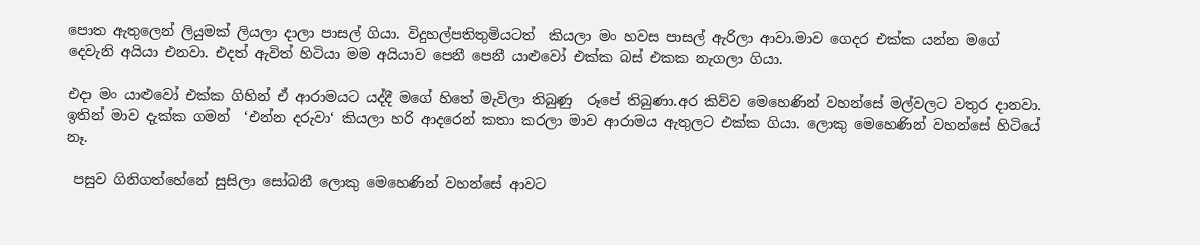පොත ඇතුලෙන් ලියුමක් ලියලා දාලා පාසල් ගියා. විදුහල්පතිතුමියටත්  කියලා මං හවස පාසල් ඇරිලා ආවා.මාව ගෙදර එක්ක යන්න මගේ  දෙවැනි අයියා එනවා. එදත් ඇවිත් හිටියා මම අයියාව පෙනී පෙනී යාළුවෝ එක්ක බස් එකක නැගලා ගියා.

එදා මං යාළුවෝ එක්ක ගිහින් ඒ ආරාමයට යද්දී මගේ හිතේ මැවිලා තිබුණු  රූපේ තිබුණා.අර කිව්ව මෙහෙණින් වහන්සේ මල්වලට වතුර දානවා. ඉතින් මාව දැක්ක ගමන්  ‘එන්න දරුවා‘ කියලා හරි ආදරෙන් කතා කරලා මාව ආරාමය ඇතුලට එක්ක ගියා. ලොකු මෙහෙණින් වහන්සේ හිටියේ නෑ.

 පසුව ගිනිගත්හේනේ සුසිලා සෝබනී ලොකු මෙහෙණින් වහන්සේ ආවට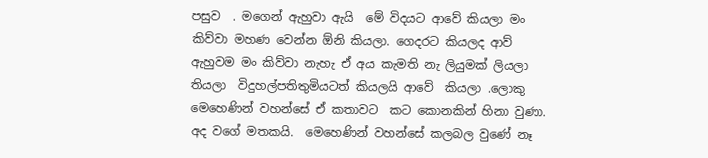පසුව  . මගෙන් ඇහුවා ඇයි  මේ විදයට ආවේ කියලා මං කිව්වා මහණ වෙන්න ඕනි කියලා. ගෙදරට කියලද ආව් ඇහුවම මං කිව්වා නැහැ ඒ අය කැමති නැ ලියුමක් ලියලා තියලා  විදුහල්පතිතුමියටත් කියලයි ආවේ  කියලා .ලොකු මෙහෙණින් වහන්සේ ඒ කතාවට  කට කොනකින් හිනා වුණා. අද වගේ මතකයි.  මෙහෙණින් වහන්සේ කලබල වුණේ නෑ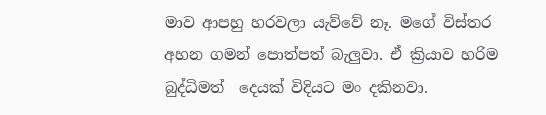මාව ආපහු හරවලා යැව්වේ නෑ. මගේ විස්තර අහන ගමන් පොත්පත් බැලුවා. ඒ ක්‍රියාව හරිම බුද්ධිමත්  දෙයක් විදියට මං දකිනවා.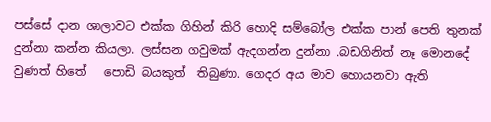පස්සේ දාන ශාලාවට එක්ක ගිහින් කිරි හොදි සම්බෝල එක්ක පාන් පෙති තුනක්  දුන්නා කන්න කියලා. ලස්සන ගවුමක් ඇදගන්න දුන්නා .බඩගිනිත් නෑ මොනදේ වුණත් හිතේ   පොඩි බයකුත්  තිබුණා. ගෙදර අය මාව හොයනවා ඇති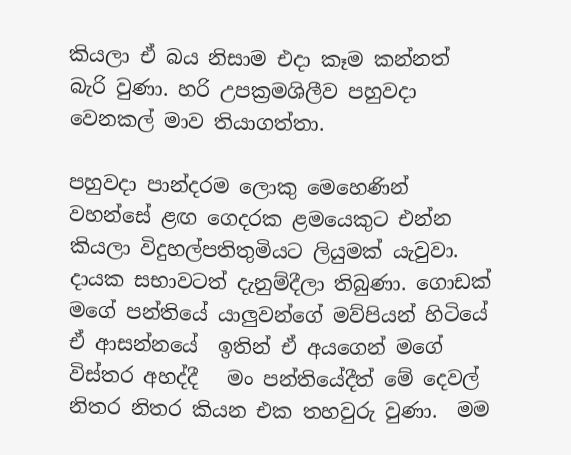කියලා ඒ බය නිසාම එදා කෑම කන්නත් බැරි වුණා. හරි උපක්‍රමශිලීව පහුවදා වෙනකල් මාව තියාගත්තා.

පහුවදා පාන්දරම ලොකු මෙහෙණින් වහන්සේ ළඟ ගෙදරක ළමයෙකුට එන්න කියලා විදුහල්පතිතුමියට ලියුමක් යැවුවා. දායක සභාවටත් දැනුම්දීලා තිබුණා. ගොඩක් මගේ පන්තියේ යාලුවන්ගේ මව්පියන් හිටියේ ඒ ආසන්නයේ  ඉතින් ඒ අයගෙන් මගේ විස්තර අහද්දී   මං පන්තියේදීත් මේ දෙවල් නිතර නිතර කියන එක තහවුරු වුණා.  මම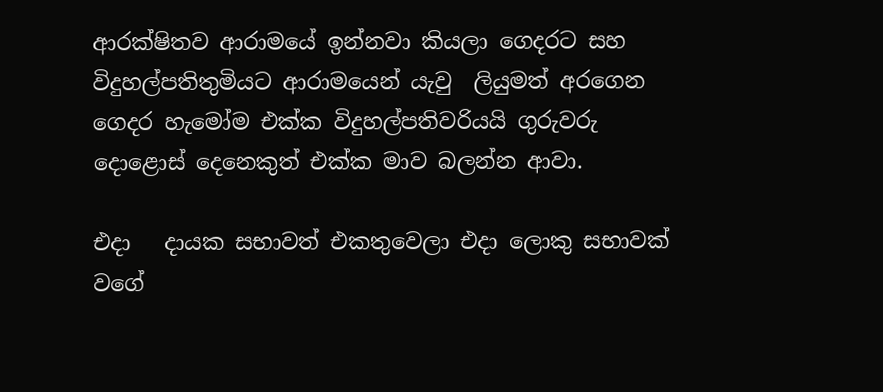ආරක්ෂිතව ආරාමයේ ඉන්නවා කියලා ගෙදරට සහ විදුහල්පතිතුමියට ආරාමයෙන් යැවු  ලියුමත් අරගෙන  ගෙදර හැමෝම එක්ක විදුහල්පතිවරියයි ගුරුවරු  දොළොස් දෙනෙකුත් එක්ක මාව බලන්න ආවා.

එදා   දායක සභාවත් එකතුවෙලා එදා ලොකු සභාවක් වගේ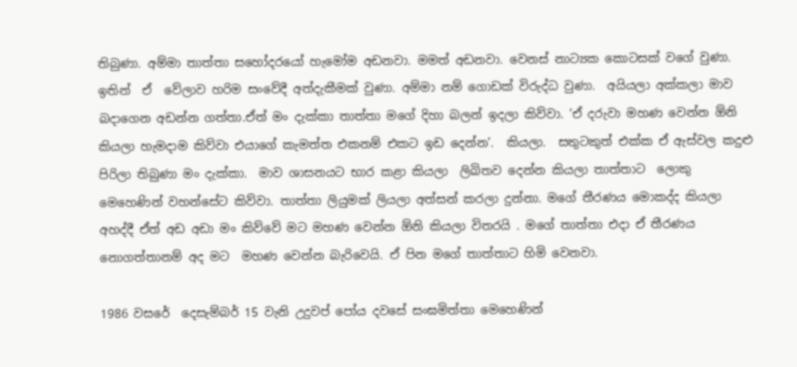තිබුණා. අම්මා තාත්තා සහෝදරයෝ හැමෝම අඩනවා. මමත් අඩනවා. වෙනස් නාට්‍යක කොටසක් වගේ වුණා. ඉතින්  ඒ  වේලාව හරිම සංවේදී අත්දැකීමක් වුණා. අම්මා නම් ගොඩක් විරුද්ධ වුණා.  අයියලා අක්කලා මාව බදාගෙන අඩන්න ගත්තා.ඒත් මං දැක්කා තාත්තා මගේ දිහා බලන් ඉදලා කිව්වා. ‘ඒ දරුවා මහණ වෙන්න ඕනි කියලා හැමදාම කිව්වා එයාගේ කැමත්ත එකනම් එකට ඉඩ දෙන්න‘.  කියලා.  සතුටකුත් එක්ක ඒ ඇස්වල කදුළු පිරිලා තිබුණා මං දැක්කා.  මාව ශාසනයට භාර කළා කියලා  ලිඛිතව දෙන්න කියලා තාත්තාට  ලොකු මෙහෙණින් වහන්සේට කිව්වා. තාත්තා ලියුමක් ලියලා අත්සන් කරලා දුන්නා. මගේ තීරණය මොකද්ද කියලා අහද්දී ඒත් අඩ අඩා මං කිව්වේ මට මහණ වෙන්න ඕනි කියලා විතරයි . මගේ තාත්තා එදා ඒ තීරණය නොගත්තානම් අද මට  මහණ වෙන්න බැරිවෙයි. ඒ පින මගේ තාත්තාට හිමි වෙනවා.

1986 වසරේ  දෙසැම්බර් 15 වැනි උදුවප් පෝය දවසේ සංඝමිත්තා මෙහෙණින්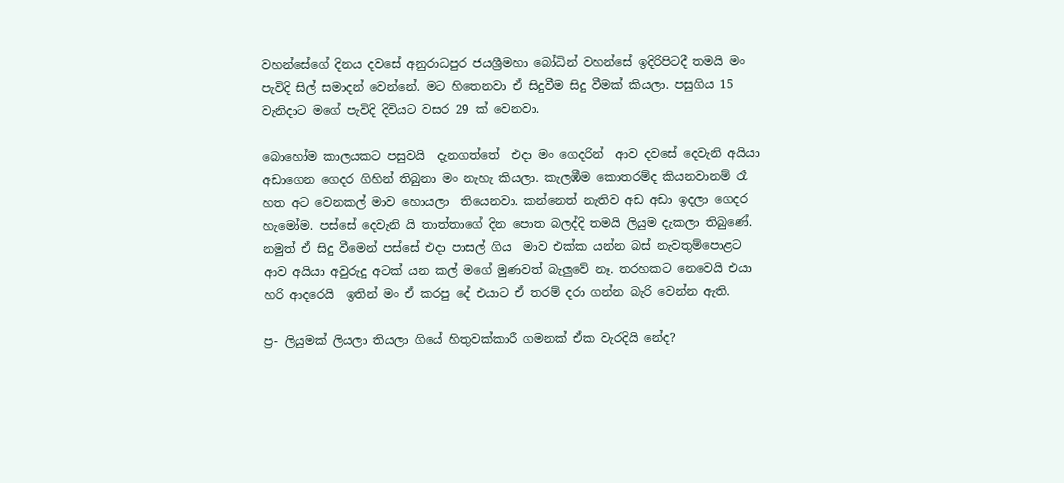වහන්සේගේ දිනය දවසේ අනුරාධපුර ජයශ්‍රීමහා බෝධින් වහන්සේ ඉදිරිපිටදී තමයි මං පැවිදි සිල් සමාදන් වෙන්නේ. මට හිතෙනවා ඒ සිදුවීම සිදු වීමක් කියලා. පසුගිය 15 වැනිදාට මගේ පැවිදි දිවියට වසර 29 ක් වෙනවා.

බොහෝම කාලයකට පසුවයි  දැනගත්තේ  එදා මං ගෙදරින්  ආව දවසේ දෙවැනි අයියා  අඩාගෙන ගෙදර ගිහින් තිබුනා මං නැහැ කියලා. කැලඹීම කොතරම්ද කියනවානම් රෑ හත අට වෙනකල් මාව හොයලා  තියෙනවා. කන්නෙත් නැතිව අඩ අඩා ඉදලා ගෙදර හැමෝම. පස්සේ දෙවැනි යි තාත්තාගේ දින පොත බලද්දි තමයි ලියුම දැකලා තිබුණේ.  නමුත් ඒ සිදු වීමෙන් පස්සේ එදා පාසල් ගිය  මාව එක්ක යන්න බස් නැවතුම්පොළට ආව අයියා අවුරුදු අටක් යන කල් මගේ මුණවත් බැලුවේ නෑ. තරහකට නෙවෙයි එයා හරි ආදරෙයි  ඉතින් මං ඒ කරපු දේ එයාට ඒ තරම් දරා ගන්න බැරි වෙන්න ඇති.

ප්‍ර- ලියුමක් ලියලා තියලා ගියේ හිතුවක්කාරී ගමනක් ඒක වැරදියි නේද?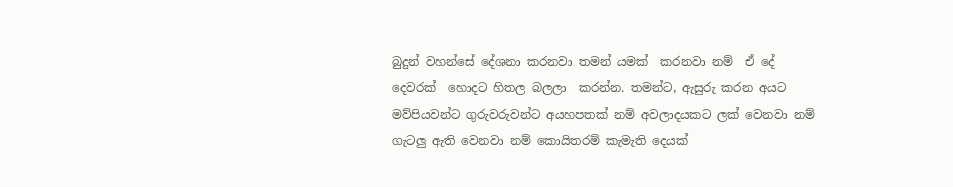බුදුන් වහන්සේ දේශනා කරනවා තමන් යමක්  කරනවා නම්  ඒ දේ   දෙවරක්  හොදට හිතල බලලා  කරන්න. තමන්ට, ඇසුරු කරන අයට මව්පියවන්ට ගුරුවරුවන්ට අයහපතක් නම් අවලාදයකට ලක් වෙනවා නම්  ගැටලු ඇති වෙනවා නම් කොයිතරම් කැමැති දෙයක්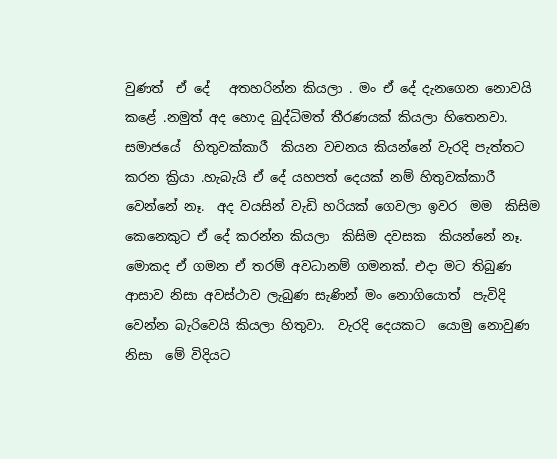වුණත්  ඒ දේ   අතහරින්න කියලා . මං ඒ දේ දැනගෙන නොවයි කළේ .නමුත් අද හොද බුද්ධිමත් තීරණයක් කියලා හිතෙනවා.  සමාජයේ  හිතුවක්කාරී  කියන වචනය කියන්නේ වැරදි පැත්තට කරන ක්‍රියා .හැබැයි ඒ දේ යහපත් දෙයක් නම් හිතුවක්කාරී වෙන්නේ නෑ.  අද වයසින් වැඩි හරියක් ගෙවලා ඉවර  මම  කිසිම කෙනෙකුට ඒ දේ කරන්න කියලා  කිසිම දවසක  කියන්නේ නෑ. මොකද ඒ ගමන ඒ තරම් අවධානම් ගමනක්. එදා මට තිබුණ ආසාව නිසා අවස්ථාව ලැබුණ සැණින් මං නොගියොත්  පැවිදි වෙන්න බැරිවෙයි කියලා හිතුවා.  වැරදි දෙයකට  යොමු නොවුණ නිසා  මේ විදියට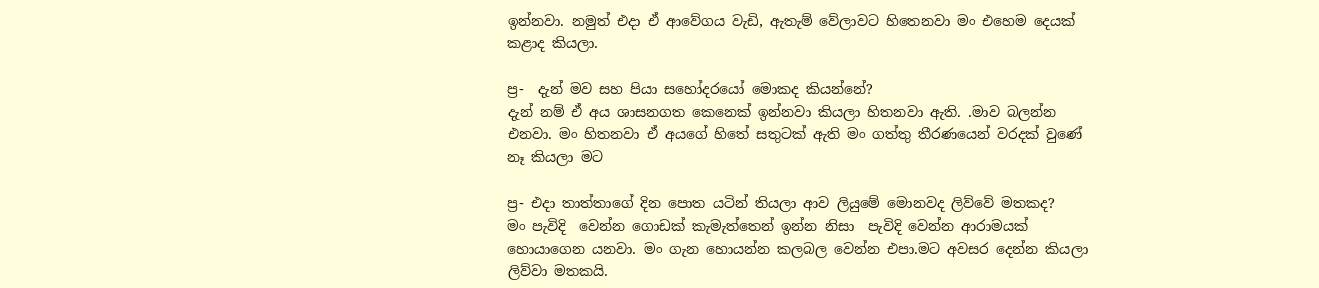ඉන්නවා. නමුත් එදා ඒ ආවේගය වැඩි, ඇතැම් වේලාවට හිතෙනවා මං එහෙම දෙයක් කළාද කියලා.

ප්‍ර-  දැන් මව සහ පියා සහෝදරයෝ මොකද කියන්නේ?
දැන් නම් ඒ අය ශාසනගත කෙනෙක් ඉන්නවා කියලා හිතනවා ඇති. .මාව බලන්න එනවා. මං හිතනවා ඒ අයගේ හිතේ සතුටක් ඇති මං ගත්තු තීරණයෙන් වරදක් වුණේ නෑ කියලා මට

ප්‍ර- එදා තාත්තාගේ දින පොත යටින් තියලා ආව ලියුමේ මොනවද ලිව්වේ මතකද?
මං පැවිදි  වෙන්න ගොඩක් කැමැත්තෙන් ඉන්න නිසා  පැවිදි වෙන්න ආරාමයක් හොයාගෙන යනවා. මං ගැන හොයන්න කලබල වෙන්න එපා.මට අවසර දෙන්න කියලා ලිව්වා මතකයි.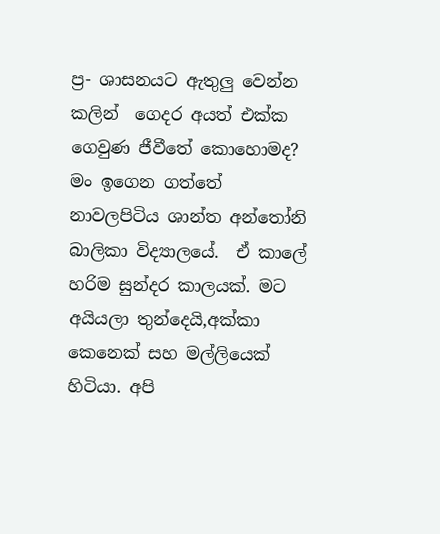ප්‍ර- ශාසනයට ඇතුලු වෙන්න කලින්  ගෙදර අයත් එක්ක ගෙවුණ ජීවීතේ කොහොමද?
මං ඉගෙන ගත්තේ නාවලපිටිය ශාන්ත අන්තෝනි බාලිකා විද්‍යාලයේ.  ඒ කාලේ හරිම සුන්දර කාලයක්. මට අයියලා තුන්දෙයි,අක්කා කෙනෙක් සහ මල්ලියෙක් හිටියා. අපි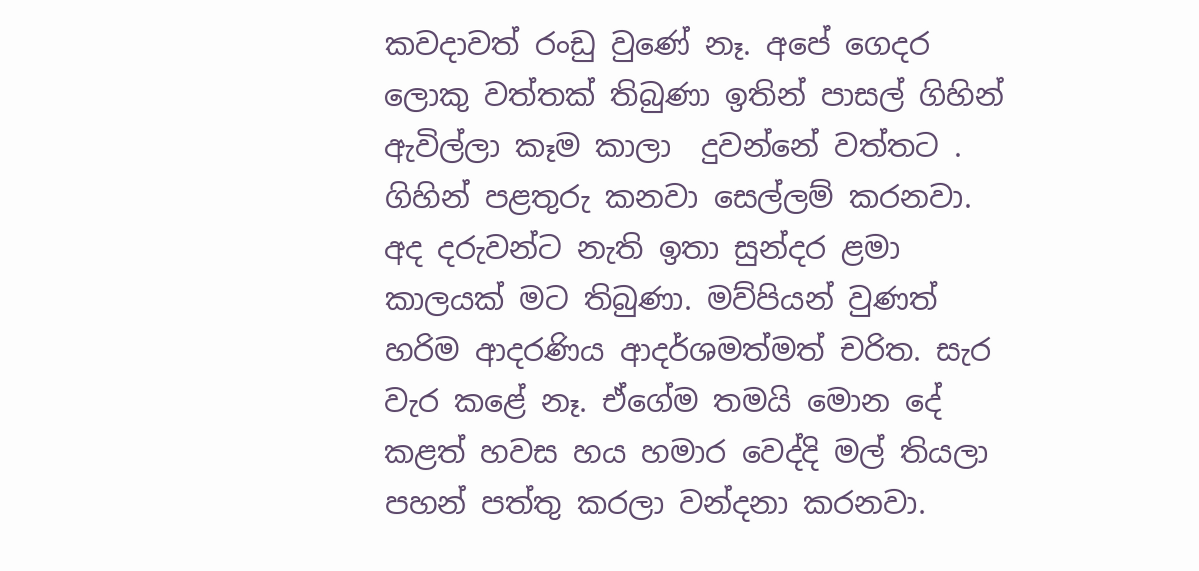කවදාවත් රංඩු වුණේ නෑ. අපේ ගෙදර ලොකු වත්තක් තිබුණා ඉතින් පාසල් ගිහින් ඇවිල්ලා කෑම කාලා  දුවන්නේ වත්තට . ගිහින් පළතුරු කනවා සෙල්ලම් කරනවා.  අද දරුවන්ට නැති ඉතා සුන්දර ළමා කාලයක් මට තිබුණා. මව්පියන් වුණත් හරිම ආදරණිය ආදර්ශමත්මත් චරිත. සැර වැර කළේ නෑ. ඒගේම තමයි මොන දේ  කළත් හවස හය හමාර වෙද්දි මල් තියලා පහන් පත්තු කරලා වන්දනා කරනවා.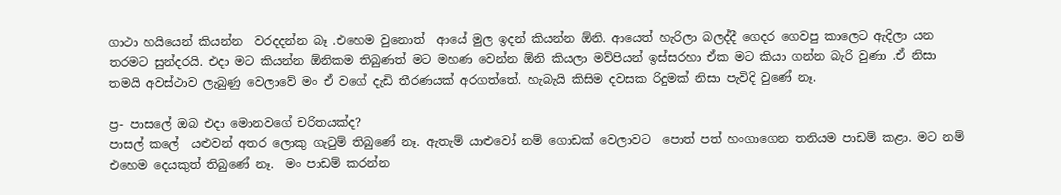ගාථා හයියෙන් කියන්න  වරදදන්න බෑ .එහෙම වුනොත්  ආයේ මුල ඉදන් කියන්න ඕනි. ආයෙත් හැරිලා බලද්දී ගෙදර ගෙවපු කාලෙට ඇදිලා යන තරමට සුන්දරයි. එදා මට කියන්න ඕනිකම තිබුණත් මට මහණ වෙන්න ඕනි කියලා මව්පියන් ඉස්සරහා ඒක මට කියා ගන්න බැරි වුණා .ඒ නිසා තමයි අවස්ථාව ලැබුණු වෙලාවේ මං ඒ වගේ දැඩි තීරණයක් අරගත්තේ. හැබැයි කිසිම දවසක රිදුමක් නිසා පැවිදි වුණේ නෑ.

ප්‍ර- පාසලේ ඔබ එදා මොනවගේ චරිතයක්ද?
පාසල් කලේ  යළුවන් අතර ලොකු ගැටුම් තිබුණේ නෑ. ඇතැම් යාළුවෝ නම් ගොඩක් වෙලාවට  පොත් පත් හංගාගෙන තනියම පාඩම් කළා. මට නම් එහෙම දෙයකුත් තිබුණේ නෑ.  මං පාඩම් කරන්න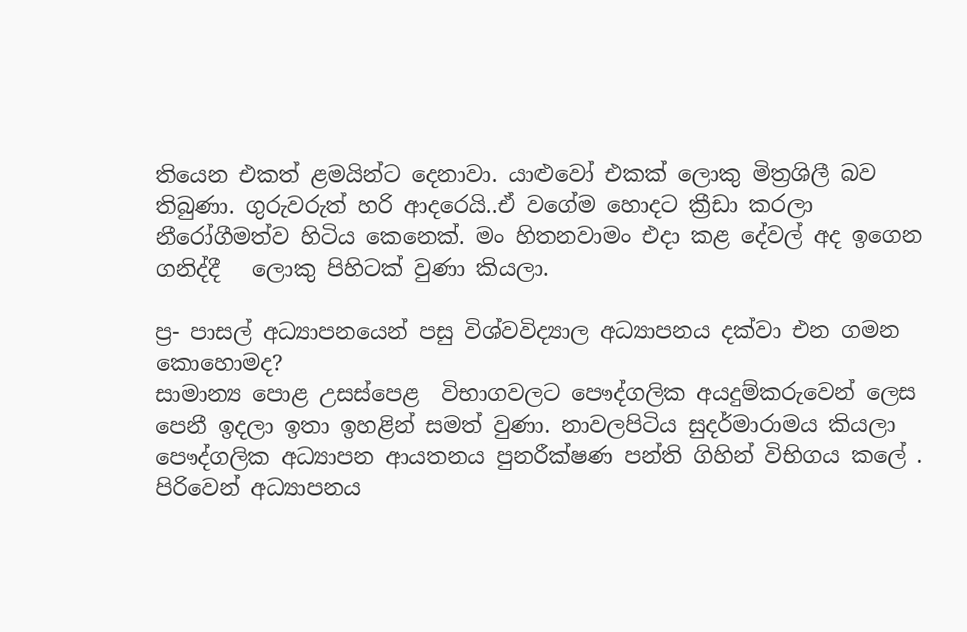තියෙන එකත් ළමයින්ට දෙනාවා. යාළුවෝ එකක් ලොකු මිත්‍රශිලී බව තිබුණා. ගුරුවරුත් හරි ආදරෙයි..ඒ වගේම හොදට ක්‍රීඩා කරලා නීරෝගීමත්ව හිටිය කෙනෙක්. මං හිතනවාමං එදා කළ දේවල් අද ඉගෙන ගනිද්දී   ලොකු පිහිටක් වුණා කියලා.

ප්‍ර- පාසල් අධ්‍යාපනයෙන් පසු විශ්වවිද්‍යාල අධ්‍යාපනය දක්වා එන ගමන කොහොමද?
සාමාන්‍ය පොළ උසස්පෙළ  විභාගවලට පෞද්ගලික අයදුම්කරුවෙන් ලෙස පෙනී ඉදලා ඉතා ඉහළින් සමත් වුණා. නාවලපිටිය සුදර්මාරාමය කියලා පෞද්ගලික අධ්‍යාපන ආයතනය පුනරීක්ෂණ පන්ති ගිහින් විභිගය කලේ . පිරිවෙන් අධ්‍යාපනය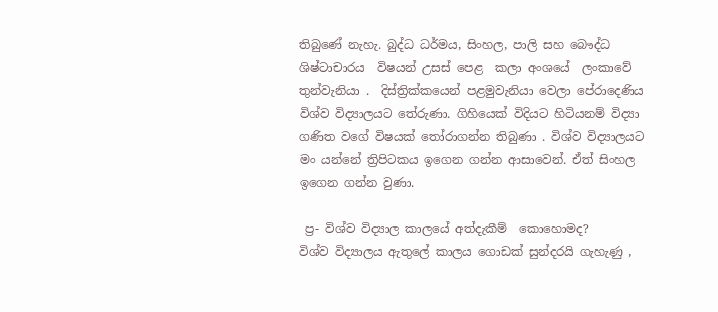තිබුණේ නැහැ. බුද්ධ ධර්මය, සිංහල, පාලි සහ බෞද්ධ ශිෂ්ටාචාරය  විෂයන් උසස් පෙළ  කලා අංශයේ  ලංකාවේ තුන්වැනියා .  දිස්ත්‍රික්කයෙන් පළමුවැනියා වෙලා පේරාදෙණිය විශ්ව විද්‍යාලයට තේරුණා. ගිහියෙක් විදියට හිටියනම් විද්‍යා ගණිත වගේ විෂයක් තෝරාගන්න තිබුණා . විශ්ව විද්‍යාලයට මං යන්නේ ත්‍රිපිටකය ඉගෙන ගන්න ආසාවෙන්. ඒත් සිංහල ඉගෙන ගන්න වුණා.

 ප්‍ර- විශ්ව විද්‍යාල කාලයේ අත්දැකීම්  කොහොමද?
විශ්ව විද්‍යාලය ඇතුලේ කාලය ගොඩක් සුන්දරයි ගැහැණු ,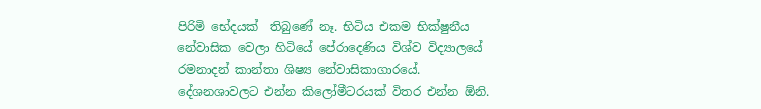පිරිමි භේදයක්  තිබුණේ නෑ. භිටිය එකම භික්ෂුනීය නේවාසික වෙලා හිටියේ පේරාදෙණිය විශ්ව විද්‍යාලයේ රමනාදන් කාන්තා ශිෂ්‍ය නේවාසිකාගාරයේ. දේශනශාවලට එන්න කිලෝමීටරයක් විතර එන්න ඕනි.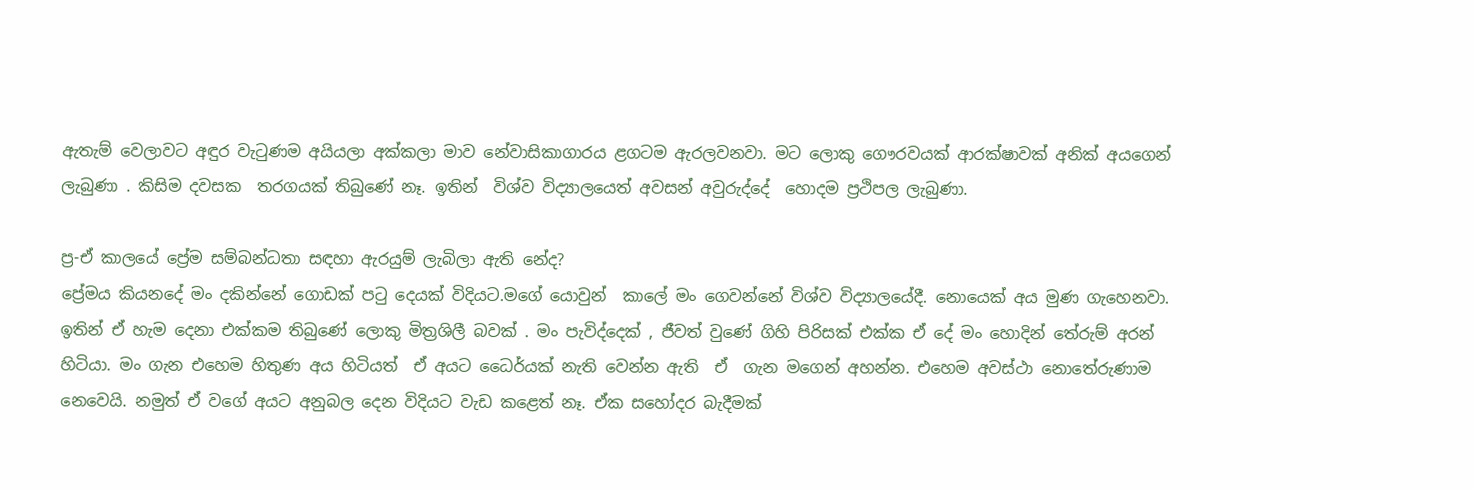ඇතැම් වෙලාවට අඳුර වැටුණම අයියලා අක්කලා මාව නේවාසිකාගාරය ළගටම ඇරලවනවා. මට ලොකු ගෞරවයක් ආරක්ෂාවක් අනික් අයගෙන් ලැබුණා . කිසිම දවසක  තරගයක් තිබුණේ නෑ. ඉතින්  විශ්ව විද්‍යාලයෙත් අවසන් අවුරුද්දේ  හොදම ප්‍රථිපල ලැබුණා.

ප්‍ර-ඒ කාලයේ ප්‍රේම සම්බන්ධතා සඳහා ඇරයුම් ලැබිලා ඇති නේද?
ප්‍රේමය කියනදේ මං දකින්නේ ගොඩක් පටු දෙයක් විදියට.මගේ යොවුන්  කාලේ මං ගෙවන්නේ විශ්ව විද්‍යාලයේදී. නොයෙක් අය මුණ ගැහෙනවා. ඉතින් ඒ හැම දෙනා එක්කම තිබුණේ ලොකු මිත්‍රශිලී බවක් . මං පැවිද්දෙක් , ජීවත් වුණේ ගිහි පිරිසක් එක්ක ඒ දේ මං හොදින් තේරුම් අරන් හිටියා. මං ගැන එහෙම හිතුණ අය හිටියත්  ඒ අයට ධෛර්යක් නැති වෙන්න ඇති  ඒ  ගැන මගෙන් අහන්න. එහෙම අවස්ථා නොතේරුණාම නෙවෙයි. නමුත් ඒ වගේ අයට අනුබල දෙන විදියට වැඩ කළෙත් නෑ. ඒක සහෝදර බැදීමක්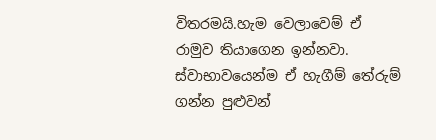විතරමයි.හැම වෙලාවෙම් ඒ රාමුව තියාගෙන ඉන්නවා. ස්වාභාවයෙන්ම ඒ හැගීම් තේරුම් ගන්න පුළුවන්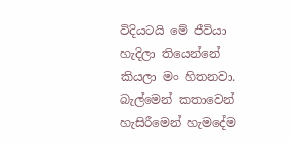විදියටයි මේ ජීවියා හැදිලා තියෙන්නේ කියලා මං හිතනවා. බැල්මෙන් කතාවෙන් හැසිරීමෙන් හැමදේම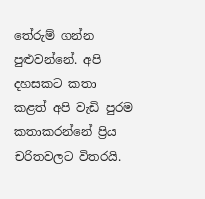තේරුම් ගන්න පුළුවන්නේ. අපි දහසකට කතා කළත් අපි වැඩි පුරම කතාකරන්නේ ප්‍රිය චරිතවලට විතරයි.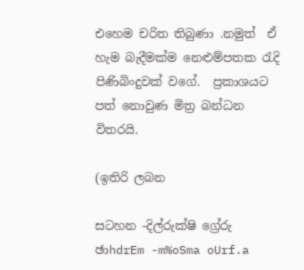එහෙම චරිත තිබුණා .නමුත්  ඒ හැම බැදීමක්ම නෙළුම්පතක රැදි පිණිබිංදුවක් වගේ.  ප්‍රකාශයට පත් නොවුණ මිත්‍ර බන්ධන විතරයි.

(ඉතිරි ලබන

සටහන -දිල්රුක්ෂි ග්‍රේරු
ඡාhdrEm -m%oSma oUrf.a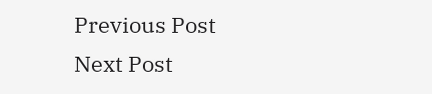Previous Post Next Post